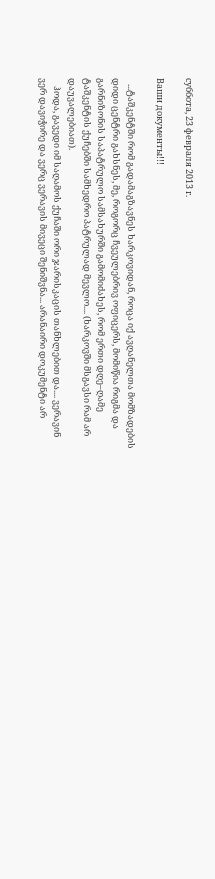суббота, 23 февраля 2013 г.

Ваши документы!!!

   ...ტაშკენტში რომ გადამაგზავნეს ხარკოვიდან, როცა იქ ავღანელთა მომზადების დიდი ცენტრი გახსნეს, მე, როგორც ჩვეულებრივ ოფიცერს, მომიწია რიგმა და გარნიზონის საპატრულო სამსახურში გამომიძახეს, რომ ერთი დღე–ღამე ტაშკენტის ქუჩებში სამხედრო პატრულად მევლო.... (ხარკოვში მსგავსი რამ არ დაუვალებიათ).
    ჰოდა, გავედი იმ საღამოს ქუჩაში ორი ჯარისკაცის თანხლებით და.... ვერავინ ვერ დავიჭირე და ვერც ვერავის მივეცი შენიშვნა... არანაირი დოკუმენტი არ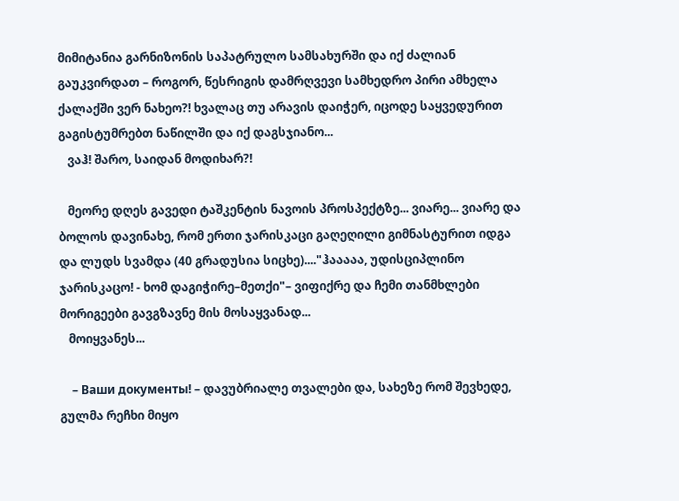მიმიტანია გარნიზონის საპატრულო სამსახურში და იქ ძალიან გაუკვირდათ – როგორ, წესრიგის დამრღვევი სამხედრო პირი ამხელა ქალაქში ვერ ნახეო?! ხვალაც თუ არავის დაიჭერ, იცოდე საყვედურით გაგისტუმრებთ ნაწილში და იქ დაგსჯიანო...
   ვაჰ! შარო, საიდან მოდიხარ?!

   მეორე დღეს გავედი ტაშკენტის ნავოის პროსპექტზე... ვიარე... ვიარე და ბოლოს დავინახე, რომ ერთი ჯარისკაცი გაღეღილი გიმნასტურით იდგა და ლუდს სვამდა (40 გრადუსია სიცხე)...."ჰააააა, უდისციპლინო ჯარისკაცო! - ხომ დაგიჭირე–მეთქი"– ვიფიქრე და ჩემი თანმხლები მორიგეები გავგზავნე მის მოსაყვანად...
   მოიყვანეს...

    – Ваши документы! – დავუბრიალე თვალები და, სახეზე რომ შევხედე, გულმა რეჩხი მიყო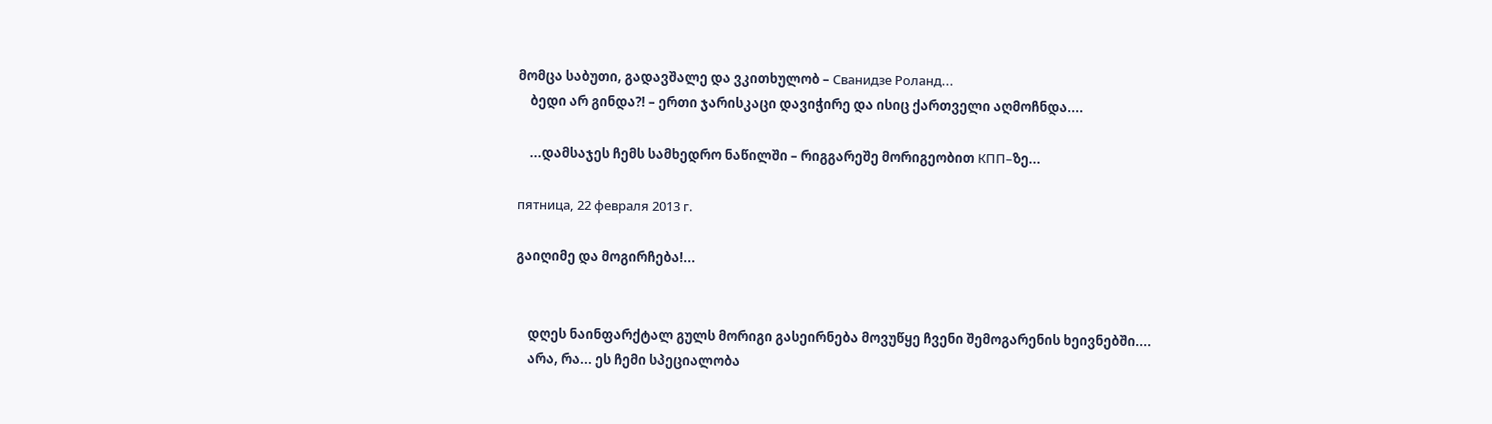მომცა საბუთი, გადავშალე და ვკითხულობ – Сванидзе Роланд...
    ბედი არ გინდა?! – ერთი ჯარისკაცი დავიჭირე და ისიც ქართველი აღმოჩნდა....

    ...დამსაჯეს ჩემს სამხედრო ნაწილში – რიგგარეშე მორიგეობით КПП–ზე...

пятница, 22 февраля 2013 г.

გაიღიმე და მოგირჩება!...


    დღეს ნაინფარქტალ გულს მორიგი გასეირნება მოვუწყე ჩვენი შემოგარენის ხეივნებში....
    არა, რა... ეს ჩემი სპეციალობა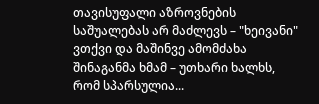თავისუფალი აზროვნების საშუალებას არ მაძლევს – "ხეივანი" ვთქვი და მაშინვე ამომძახა შინაგანმა ხმამ – უთხარი ხალხს, რომ სპარსულია...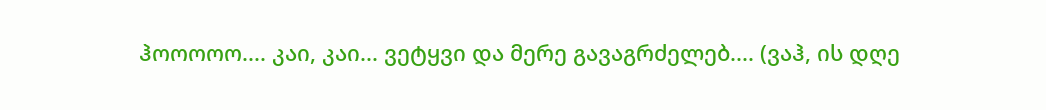ჰოოოოო.... კაი, კაი... ვეტყვი და მერე გავაგრძელებ.... (ვაჰ, ის დღე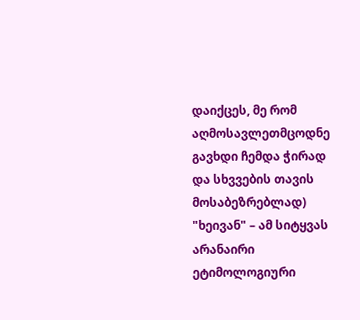დაიქცეს, მე რომ აღმოსავლეთმცოდნე გავხდი ჩემდა ჭირად და სხვვების თავის მოსაბეზრებლად)
"ხეივან" – ამ სიტყვას არანაირი ეტიმოლოგიური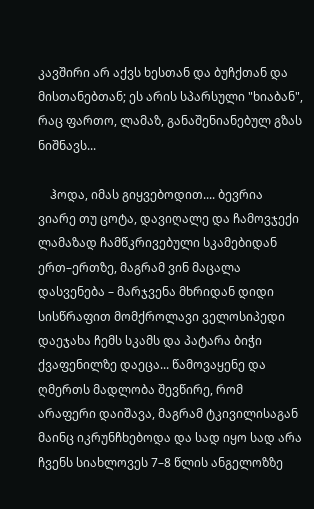კავშირი არ აქვს ხესთან და ბუჩქთან და მისთანებთან; ეს არის სპარსული "ხიაბან", რაც ფართო, ლამაზ, განაშენიანებულ გზას ნიშნავს...

    ჰოდა, იმას გიყვებოდით.... ბევრია ვიარე თუ ცოტა, დავიღალე და ჩამოვჯექი ლამაზად ჩამწკრივებული სკამებიდან ერთ–ერთზე, მაგრამ ვინ მაცალა დასვენება – მარჯვენა მხრიდან დიდი სისწრაფით მომქროლავი ველოსიპედი დაეჯახა ჩემს სკამს და პატარა ბიჭი ქვაფენილზე დაეცა... წამოვაყენე და ღმერთს მადლობა შევწირე, რომ არაფერი დაიშავა, მაგრამ ტკივილისაგან მაინც იკრუნჩხებოდა და სად იყო სად არა ჩვენს სიახლოვეს 7–8 წლის ანგელოზზე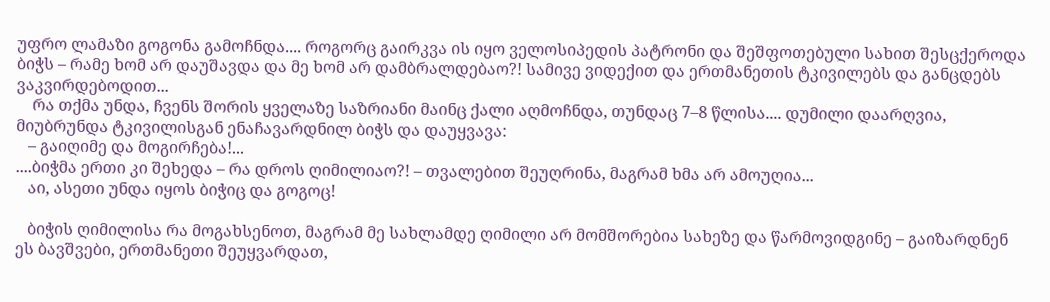უფრო ლამაზი გოგონა გამოჩნდა.... როგორც გაირკვა ის იყო ველოსიპედის პატრონი და შეშფოთებული სახით შესცქეროდა ბიჭს – რამე ხომ არ დაუშავდა და მე ხომ არ დამბრალდებაო?! სამივე ვიდექით და ერთმანეთის ტკივილებს და განცდებს ვაკვირდებოდით...
    რა თქმა უნდა, ჩვენს შორის ყველაზე საზრიანი მაინც ქალი აღმოჩნდა, თუნდაც 7–8 წლისა.... დუმილი დაარღვია, მიუბრუნდა ტკივილისგან ენაჩავარდნილ ბიჭს და დაუყვავა:
   – გაიღიმე და მოგირჩება!...
....ბიჭმა ერთი კი შეხედა – რა დროს ღიმილიაო?! – თვალებით შეუღრინა, მაგრამ ხმა არ ამოუღია...
   აი, ასეთი უნდა იყოს ბიჭიც და გოგოც!

   ბიჭის ღიმილისა რა მოგახსენოთ, მაგრამ მე სახლამდე ღიმილი არ მომშორებია სახეზე და წარმოვიდგინე – გაიზარდნენ ეს ბავშვები, ერთმანეთი შეუყვარდათ,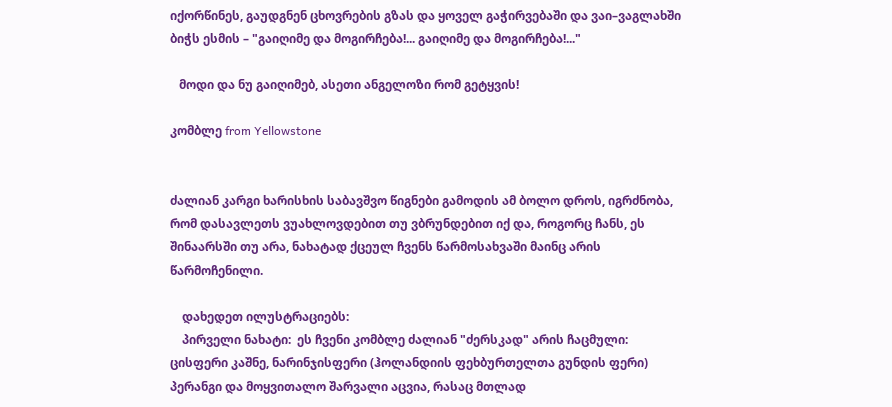იქორწინეს, გაუდგნენ ცხოვრების გზას და ყოველ გაჭირვებაში და ვაი–ვაგლახში ბიჭს ესმის – "გაიღიმე და მოგირჩება!... გაიღიმე და მოგირჩება!..."

   მოდი და ნუ გაიღიმებ, ასეთი ანგელოზი რომ გეტყვის!

კომბლე from Yellowstone


ძალიან კარგი ხარისხის საბავშვო წიგნები გამოდის ამ ბოლო დროს, იგრძნობა, რომ დასავლეთს ვუახლოვდებით თუ ვბრუნდებით იქ და, როგორც ჩანს, ეს შინაარსში თუ არა, ნახატად ქცეულ ჩვენს წარმოსახვაში მაინც არის წარმოჩენილი.

    დახედეთ ილუსტრაციებს:
    პირველი ნახატი:  ეს ჩვენი კომბლე ძალიან "ძერსკად" არის ჩაცმული: ცისფერი კაშნე, ნარინჯისფერი (ჰოლანდიის ფეხბურთელთა გუნდის ფერი) პერანგი და მოყვითალო შარვალი აცვია, რასაც მთლად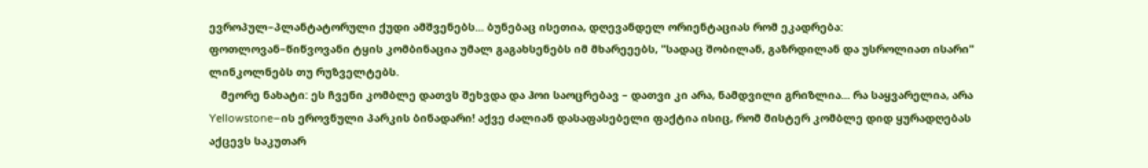ევროპულ–პლანტატორული ქუდი ამშვენებს... ბუნებაც ისეთია, დღევანდელ ორიენტაციას რომ ეკადრება: ფოთლოვან–წიწვოვანი ტყის კომბინაცია უმალ გაგახსენებს იმ მხარეეებს, "სადაც შობილან, გაზრდილან და უსროლიათ ისარი" ლინკოლნებს თუ რუზველტებს.
    მეორე ნახატი: ეს ჩვენი კომბლე დათვს შეხვდა და ჰოი საოცრებავ – დათვი კი არა, ნამდვილი გრიზლია... რა საყვარელია, არა Yellowstone–ის ეროვნული პარკის ბინადარი! აქვე ძალიან დასაფასებელი ფაქტია ისიც, რომ მისტერ კომბლე დიდ ყურადღებას აქცევს საკუთარ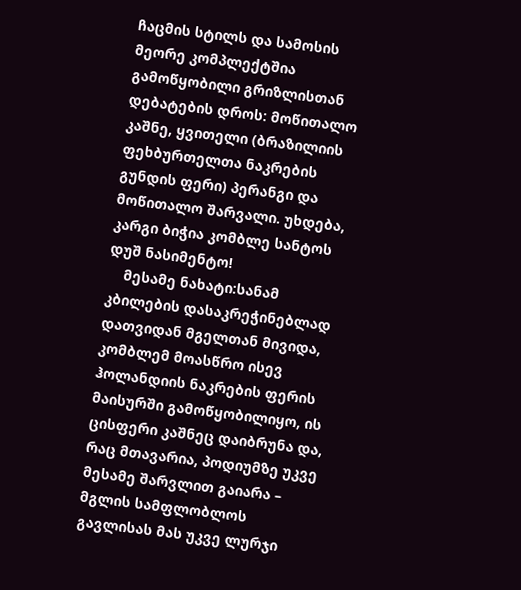ჩაცმის სტილს და სამოსის მეორე კომპლექტშია გამოწყობილი გრიზლისთან დებატების დროს: მოწითალო კაშნე, ყვითელი (ბრაზილიის ფეხბურთელთა ნაკრების გუნდის ფერი) პერანგი და მოწითალო შარვალი. უხდება, კარგი ბიჭია კომბლე სანტოს დუშ ნასიმენტო!
    მესამე ნახატი:სანამ  კბილების დასაკრეჭინებლად დათვიდან მგელთან მივიდა, კომბლემ მოასწრო ისევ ჰოლანდიის ნაკრების ფერის მაისურში გამოწყობილიყო, ის ცისფერი კაშნეც დაიბრუნა და, რაც მთავარია, პოდიუმზე უკვე მესამე შარვლით გაიარა – მგლის სამფლობლოს გავლისას მას უკვე ლურჯი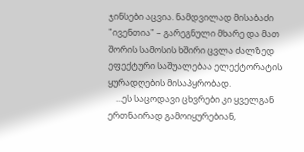ჯინსები აცვია. ნამდვილად მისაბაძი "ივენთია" – გარეგნული მხარე და მათ შორის სამოსის ხშირი ცვლა ძალზედ ეფექტური საშუალებაა ელექტორატის ყურადღების მისაპყრობად.
    ...ეს საცოდავი ცხვრები კი ყველგან ერთნაირად გამოიყურებიან,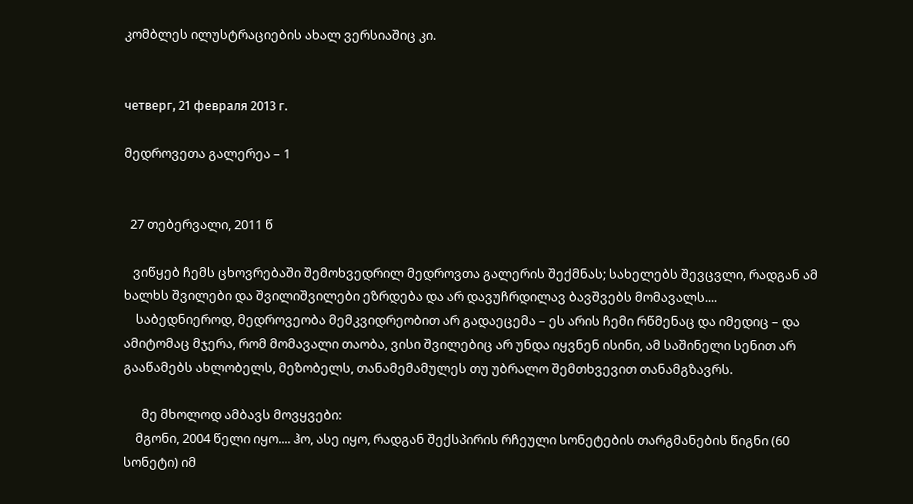კომბლეს ილუსტრაციების ახალ ვერსიაშიც კი.


четверг, 21 февраля 2013 г.

მედროვეთა გალერეა – 1


  27 თებერვალი, 2011 წ

   ვიწყებ ჩემს ცხოვრებაში შემოხვედრილ მედროვთა გალერის შექმნას; სახელებს შევცვლი, რადგან ამ ხალხს შვილები და შვილიშვილები ეზრდება და არ დავუჩრდილავ ბავშვებს მომავალს....
    საბედნიეროდ, მედროვეობა მემკვიდრეობით არ გადაეცემა – ეს არის ჩემი რწმენაც და იმედიც – და ამიტომაც მჯერა, რომ მომავალი თაობა, ვისი შვილებიც არ უნდა იყვნენ ისინი, ამ საშინელი სენით არ გააწამებს ახლობელს, მეზობელს, თანამემამულეს თუ უბრალო შემთხვევით თანამგზავრს.

      მე მხოლოდ ამბავს მოვყვები:
    მგონი, 2004 წელი იყო.... ჰო, ასე იყო, რადგან შექსპირის რჩეული სონეტების თარგმანების წიგნი (60 სონეტი) იმ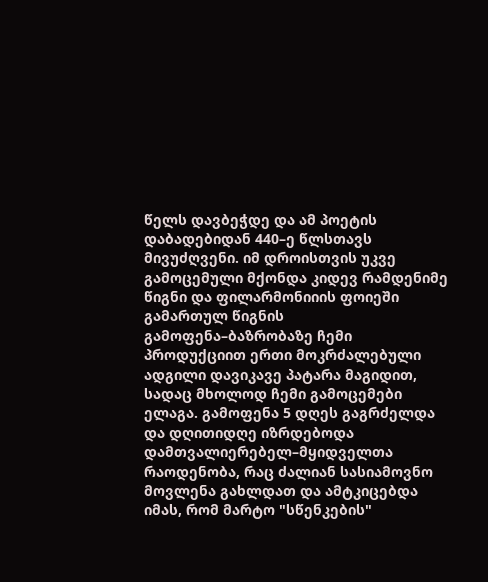წელს დავბეჭდე და ამ პოეტის დაბადებიდან 440–ე წლსთავს მივუძღვენი. იმ დროისთვის უკვე გამოცემული მქონდა კიდევ რამდენიმე წიგნი და ფილარმონიიის ფოიეში გამართულ წიგნის გამოფენა–ბაზრობაზე ჩემი პროდუქციით ერთი მოკრძალებული ადგილი დავიკავე პატარა მაგიდით, სადაც მხოლოდ ჩემი გამოცემები ელაგა. გამოფენა 5 დღეს გაგრძელდა და დღითიდღე იზრდებოდა დამთვალიერებელ–მყიდველთა რაოდენობა, რაც ძალიან სასიამოვნო მოვლენა გახლდათ და ამტკიცებდა იმას, რომ მარტო "სწენკების"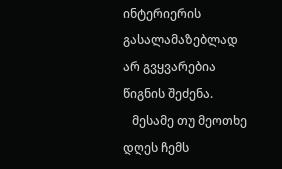ინტერიერის გასალამაზებლად არ გვყვარებია წიგნის შეძენა.
   მესამე თუ მეოთხე დღეს ჩემს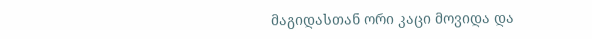მაგიდასთან ორი კაცი მოვიდა და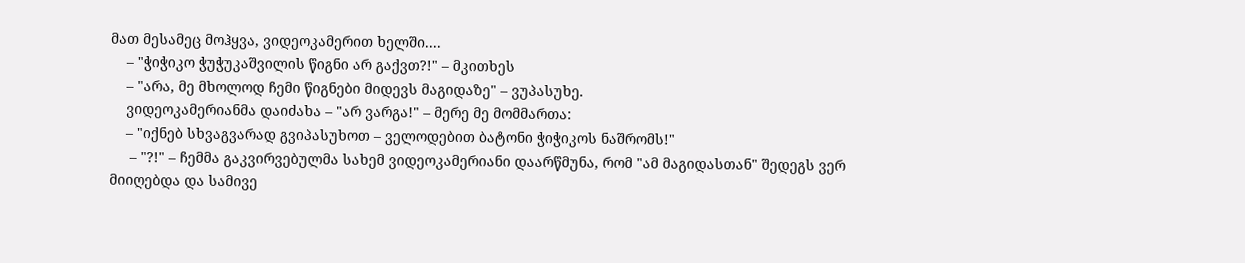მათ მესამეც მოჰყვა, ვიდეოკამერით ხელში....
    – "ჭიჭიკო ჭუჭუკაშვილის წიგნი არ გაქვთ?!" – მკითხეს
    – "არა, მე მხოლოდ ჩემი წიგნები მიდევს მაგიდაზე" – ვუპასუხე.
    ვიდეოკამერიანმა დაიძახა – "არ ვარგა!" – მერე მე მომმართა:
    – "იქნებ სხვაგვარად გვიპასუხოთ – ველოდებით ბატონი ჭიჭიკოს ნაშრომს!"
     – "?!" – ჩემმა გაკვირვებულმა სახემ ვიდეოკამერიანი დაარწმუნა, რომ "ამ მაგიდასთან" შედეგს ვერ მიიღებდა და სამივე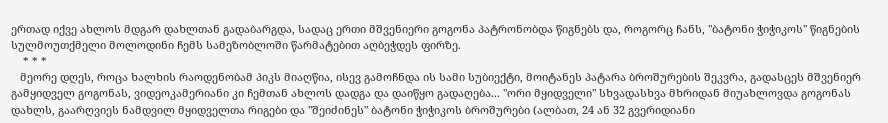ერთად იქვე ახლოს მდგარ დახლთან გადაბარგდა, სადაც ერთი მშვენიერი გოგონა პატრონობდა წიგნებს და, როგორც ჩანს, "ბატონი ჭიჭიკოს" წიგნების სულმოუთქმელი მოლოდინი ჩემს სამეზობლოში წარმატებით აღბეჭდეს ფირზე.
    * * *
   მეორე დღეს, როცა ხალხის რაოდენობამ პიკს მიაღწია, ისევ გამოჩნდა ის სამი სუბიექტი, მოიტანეს პატარა ბროშურების შეკვრა, გადასცეს მშვენიერ გამყიდველ გოგონას, ვიდეოკამერიანი კი ჩემთან ახლოს დადგა და დაიწყო გადაღება... "ორი მყიდველი" სხვადასხვა მხრიდან მიუახლოვდა გოგონას დახლს, გაარღვიეს ნამდვილ მყიდველთა რიგები და "შეიძინეს" ბატონი ჭიჭიკოს ბროშურები (ალბათ, 24 ან 32 გვერიდიანი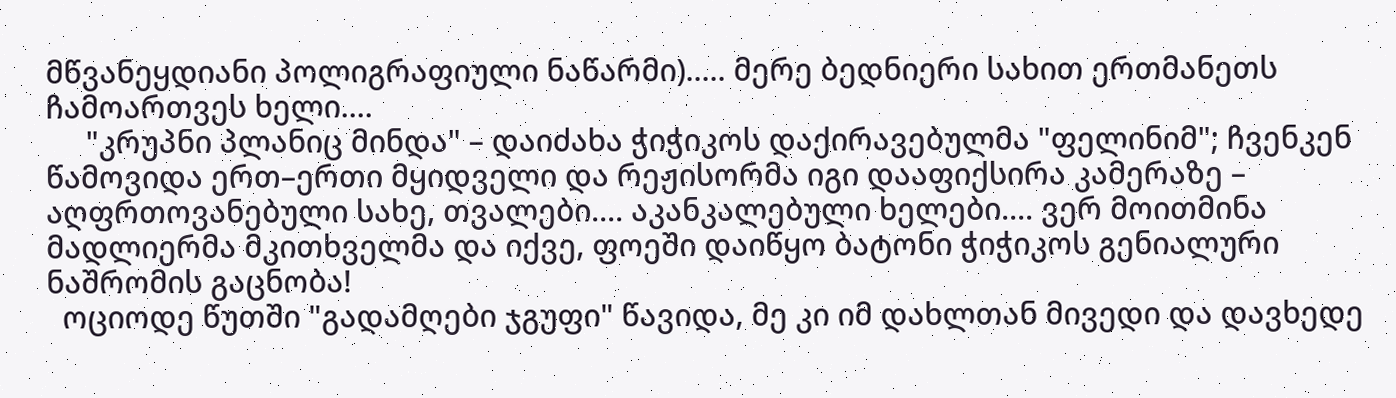მწვანეყდიანი პოლიგრაფიული ნაწარმი)..... მერე ბედნიერი სახით ერთმანეთს ჩამოართვეს ხელი....
     "კრუპნი პლანიც მინდა" – დაიძახა ჭიჭიკოს დაქირავებულმა "ფელინიმ"; ჩვენკენ წამოვიდა ერთ–ერთი მყიდველი და რეჟისორმა იგი დააფიქსირა კამერაზე – აღფრთოვანებული სახე, თვალები.... აკანკალებული ხელები.... ვერ მოითმინა მადლიერმა მკითხველმა და იქვე, ფოეში დაიწყო ბატონი ჭიჭიკოს გენიალური ნაშრომის გაცნობა!
  ოციოდე წუთში "გადამღები ჯგუფი" წავიდა, მე კი იმ დახლთან მივედი და დავხედე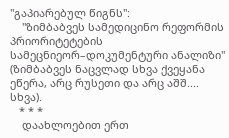"გაპიარებულ წიგნს":
    "ზიმბაბვეს სამედიცინო რეფორმის პრიორიტეტების სამეცნიეორ–დოკუმენტური ანალიზი" (ზიმბაბვეს ნაცვლად სხვა ქვეყანა ეწერა, არც რუსეთი და არც აშშ.... სხვა).
   * * *
    დაახლოებით ერთ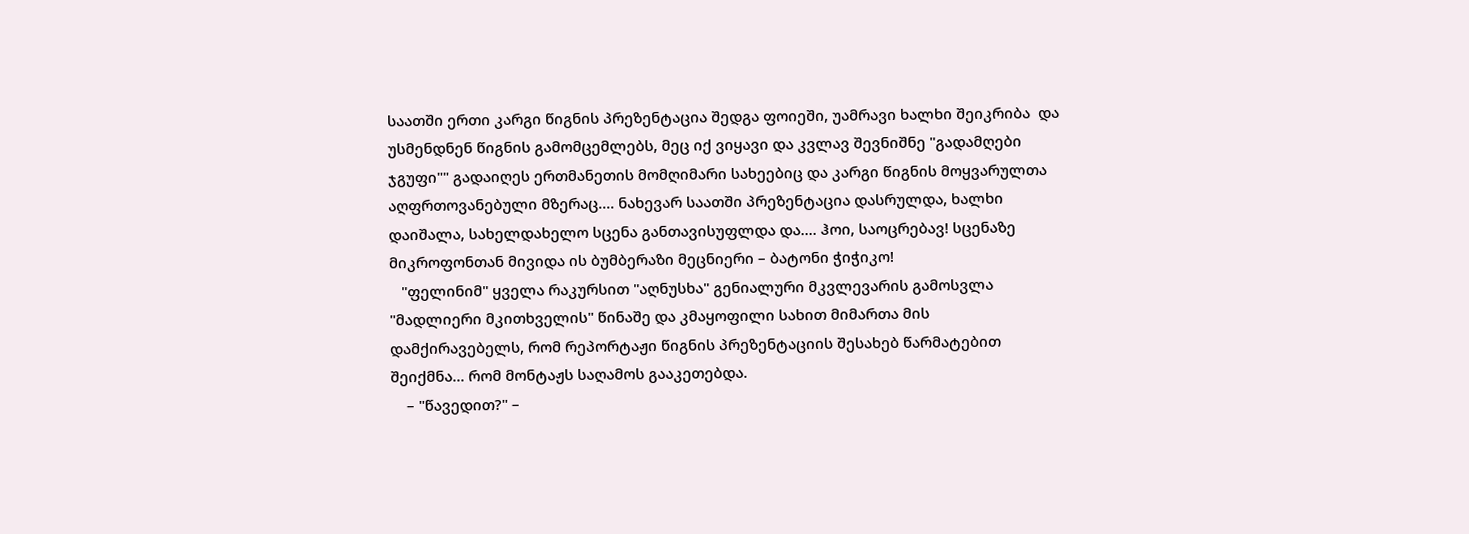საათში ერთი კარგი წიგნის პრეზენტაცია შედგა ფოიეში, უამრავი ხალხი შეიკრიბა  და უსმენდნენ წიგნის გამომცემლებს, მეც იქ ვიყავი და კვლავ შევნიშნე "გადამღები ჯგუფი"" გადაიღეს ერთმანეთის მომღიმარი სახეებიც და კარგი წიგნის მოყვარულთა აღფრთოვანებული მზერაც.... ნახევარ საათში პრეზენტაცია დასრულდა, ხალხი დაიშალა, სახელდახელო სცენა განთავისუფლდა და.... ჰოი, საოცრებავ! სცენაზე მიკროფონთან მივიდა ის ბუმბერაზი მეცნიერი – ბატონი ჭიჭიკო!
   "ფელინიმ" ყველა რაკურსით "აღნუსხა" გენიალური მკვლევარის გამოსვლა "მადლიერი მკითხველის" წინაშე და კმაყოფილი სახით მიმართა მის დამქირავებელს, რომ რეპორტაჟი წიგნის პრეზენტაციის შესახებ წარმატებით შეიქმნა... რომ მონტაჟს საღამოს გააკეთებდა.
    – "წავედით?" –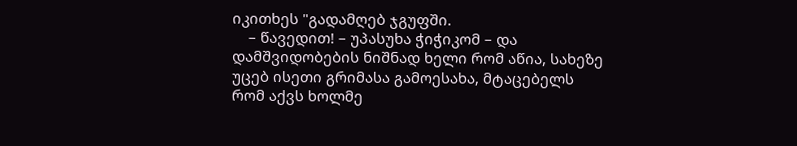იკითხეს "გადამღებ ჯგუფში.
    – წავედით! – უპასუხა ჭიჭიკომ – და დამშვიდობების ნიშნად ხელი რომ აწია, სახეზე უცებ ისეთი გრიმასა გამოესახა, მტაცებელს რომ აქვს ხოლმე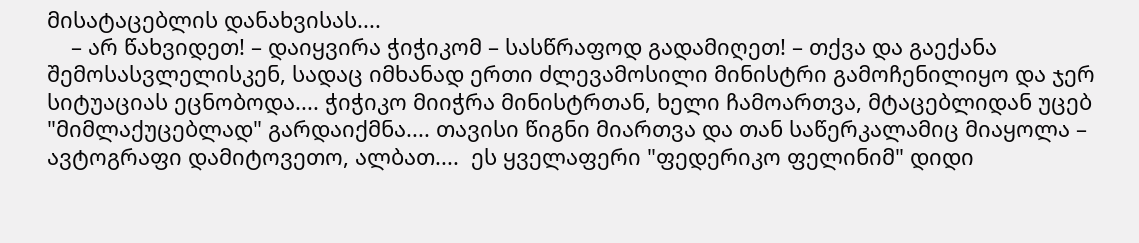მისატაცებლის დანახვისას....
    – არ წახვიდეთ! – დაიყვირა ჭიჭიკომ – სასწრაფოდ გადამიღეთ! – თქვა და გაექანა შემოსასვლელისკენ, სადაც იმხანად ერთი ძლევამოსილი მინისტრი გამოჩენილიყო და ჯერ სიტუაციას ეცნობოდა.... ჭიჭიკო მიიჭრა მინისტრთან, ხელი ჩამოართვა, მტაცებლიდან უცებ "მიმლაქუცებლად" გარდაიქმნა.... თავისი წიგნი მიართვა და თან საწერკალამიც მიაყოლა – ავტოგრაფი დამიტოვეთო, ალბათ....  ეს ყველაფერი "ფედერიკო ფელინიმ" დიდი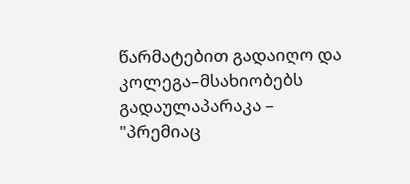წარმატებით გადაიღო და კოლეგა–მსახიობებს გადაულაპარაკა – "პრემიაც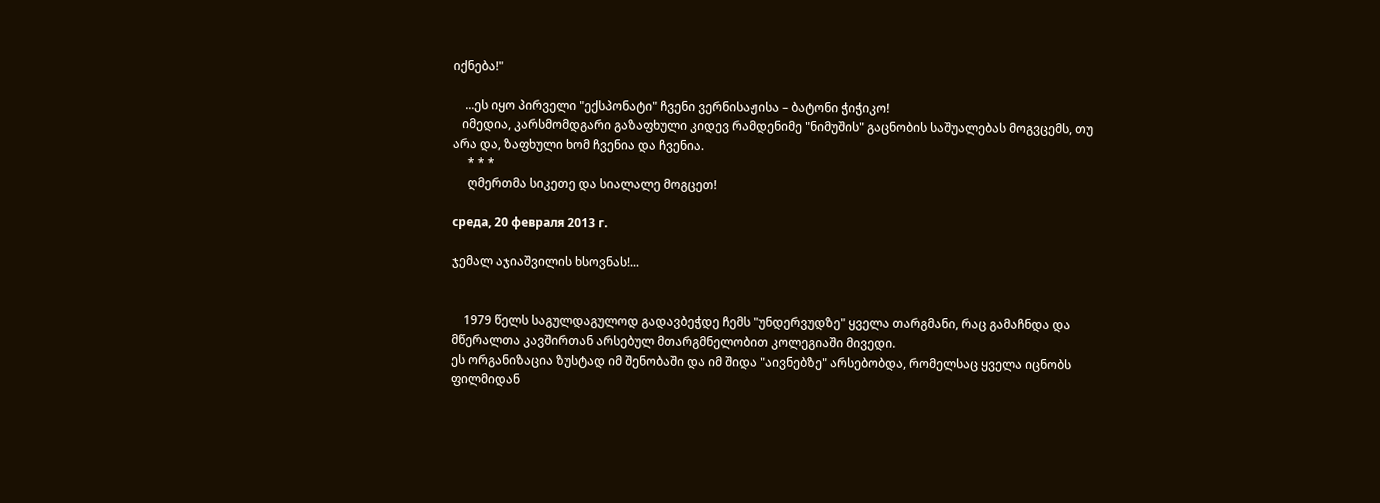იქნება!"

    ...ეს იყო პირველი "ექსპონატი" ჩვენი ვერნისაჟისა – ბატონი ჭიჭიკო!
   იმედია, კარსმომდგარი გაზაფხული კიდევ რამდენიმე "ნიმუშის" გაცნობის საშუალებას მოგვცემს, თუ არა და, ზაფხული ხომ ჩვენია და ჩვენია.
     * * *
     ღმერთმა სიკეთე და სიალალე მოგცეთ!

среда, 20 февраля 2013 г.

ჯემალ აჯიაშვილის ხსოვნას!...


    1979 წელს საგულდაგულოდ გადავბეჭდე ჩემს "უნდერვუდზე" ყველა თარგმანი, რაც გამაჩნდა და მწერალთა კავშირთან არსებულ მთარგმნელობით კოლეგიაში მივედი.
ეს ორგანიზაცია ზუსტად იმ შენობაში და იმ შიდა "აივნებზე" არსებობდა, რომელსაც ყველა იცნობს ფილმიდან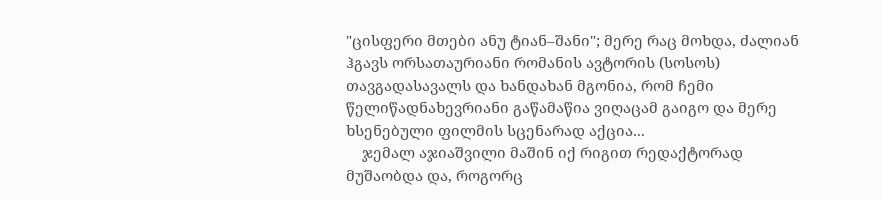"ცისფერი მთები ანუ ტიან–შანი"; მერე რაც მოხდა, ძალიან ჰგავს ორსათაურიანი რომანის ავტორის (სოსოს) თავგადასავალს და ხანდახან მგონია, რომ ჩემი წელიწადნახევრიანი გაწამაწია ვიღაცამ გაიგო და მერე ხსენებული ფილმის სცენარად აქცია...
    ჯემალ აჯიაშვილი მაშინ იქ რიგით რედაქტორად მუშაობდა და, როგორც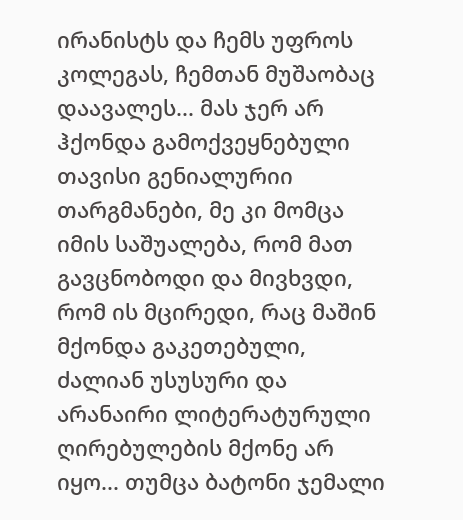ირანისტს და ჩემს უფროს კოლეგას, ჩემთან მუშაობაც დაავალეს... მას ჯერ არ ჰქონდა გამოქვეყნებული თავისი გენიალურიი თარგმანები, მე კი მომცა იმის საშუალება, რომ მათ გავცნობოდი და მივხვდი, რომ ის მცირედი, რაც მაშინ მქონდა გაკეთებული, ძალიან უსუსური და არანაირი ლიტერატურული ღირებულების მქონე არ იყო... თუმცა ბატონი ჯემალი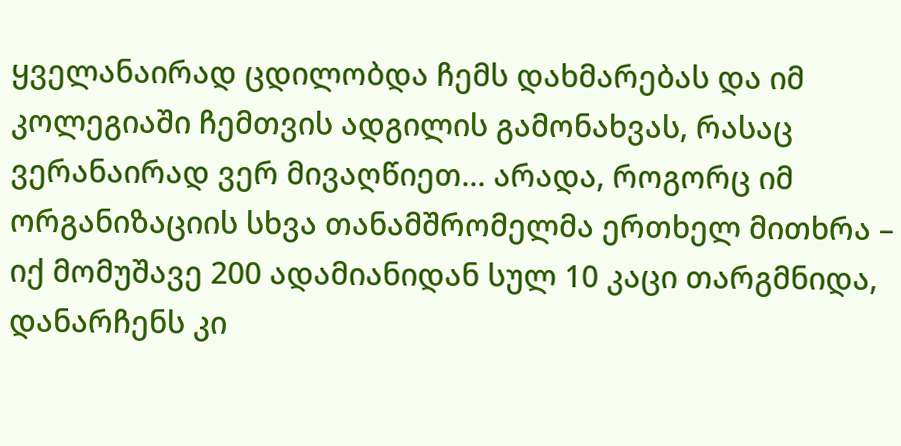ყველანაირად ცდილობდა ჩემს დახმარებას და იმ კოლეგიაში ჩემთვის ადგილის გამონახვას, რასაც ვერანაირად ვერ მივაღწიეთ... არადა, როგორც იმ ორგანიზაციის სხვა თანამშრომელმა ერთხელ მითხრა – იქ მომუშავე 200 ადამიანიდან სულ 10 კაცი თარგმნიდა, დანარჩენს კი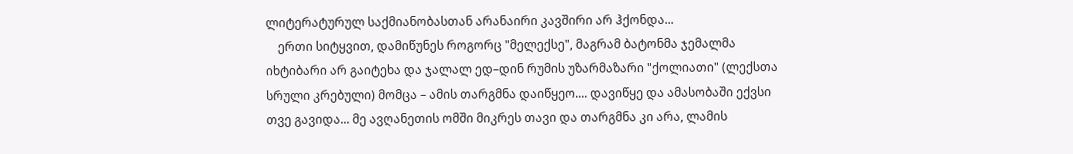ლიტერატურულ საქმიანობასთან არანაირი კავშირი არ ჰქონდა...
    ერთი სიტყვით, დამიწუნეს როგორც "მელექსე", მაგრამ ბატონმა ჯემალმა იხტიბარი არ გაიტეხა და ჯალალ ედ–დინ რუმის უზარმაზარი "ქოლიათი" (ლექსთა სრული კრებული) მომცა – ამის თარგმნა დაიწყეო.... დავიწყე და ამასობაში ექვსი თვე გავიდა... მე ავღანეთის ომში მიკრეს თავი და თარგმნა კი არა, ლამის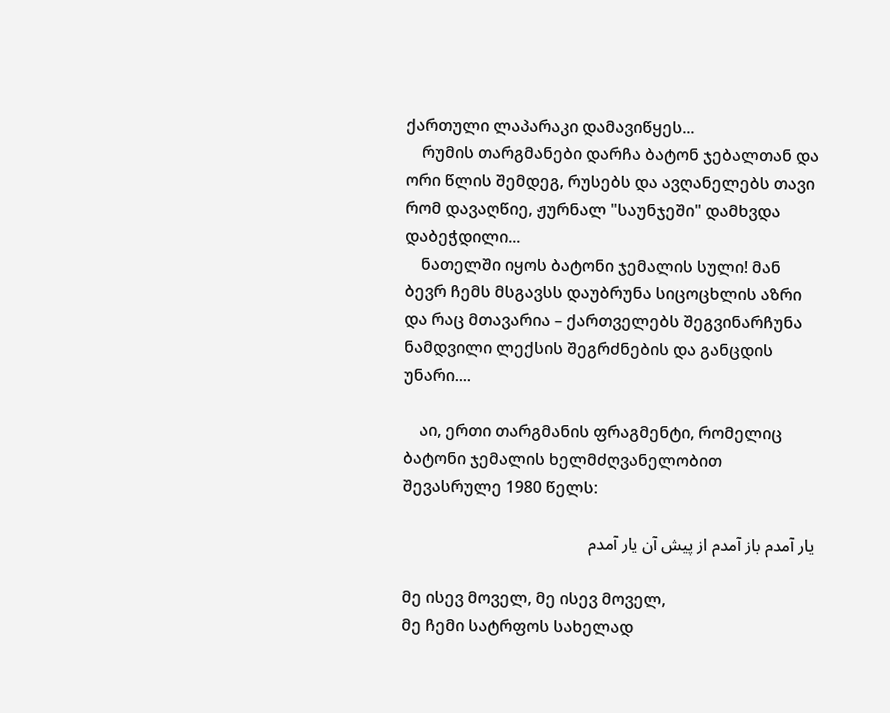ქართული ლაპარაკი დამავიწყეს...
    რუმის თარგმანები დარჩა ბატონ ჯებალთან და ორი წლის შემდეგ, რუსებს და ავღანელებს თავი რომ დავაღწიე, ჟურნალ "საუნჯეში" დამხვდა დაბეჭდილი...
    ნათელში იყოს ბატონი ჯემალის სული! მან ბევრ ჩემს მსგავსს დაუბრუნა სიცოცხლის აზრი და რაც მთავარია – ქართველებს შეგვინარჩუნა ნამდვილი ლექსის შეგრძნების და განცდის უნარი....

    აი, ერთი თარგმანის ფრაგმენტი, რომელიც ბატონი ჯემალის ხელმძღვანელობით შევასრულე 1980 წელს:

یار آمدم باز آمدم از پیش آن یار آمدم

მე ისევ მოველ, მე ისევ მოველ,
მე ჩემი სატრფოს სახელად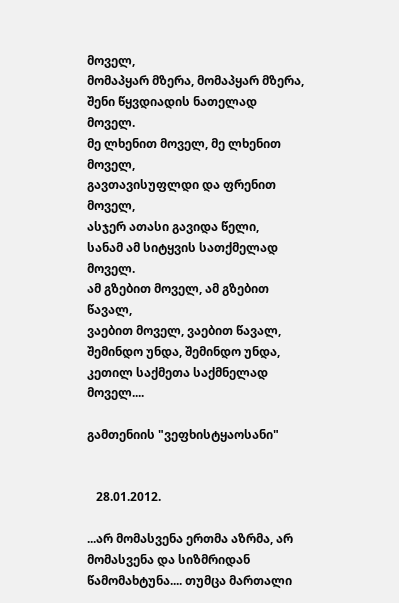მოველ,
მომაპყარ მზერა, მომაპყარ მზერა,
შენი წყვდიადის ნათელად მოველ.
მე ლხენით მოველ, მე ლხენით მოველ,
გავთავისუფლდი და ფრენით მოველ,
ასჯერ ათასი გავიდა წელი,
სანამ ამ სიტყვის სათქმელად მოველ.
ამ გზებით მოველ, ამ გზებით წავალ,
ვაებით მოველ, ვაებით წავალ,
შემინდო უნდა, შემინდო უნდა,
კეთილ საქმეთა საქმნელად მოველ....

გამთენიის "ვეფხისტყაოსანი"


   28.01.2012.

...არ მომასვენა ერთმა აზრმა, არ მომასვენა და სიზმრიდან წამომახტუნა.... თუმცა მართალი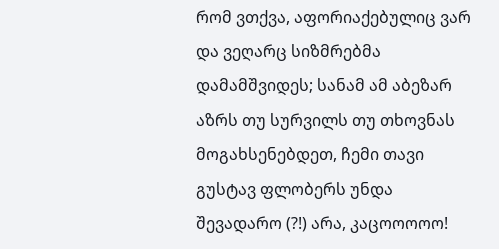რომ ვთქვა, აფორიაქებულიც ვარ და ვეღარც სიზმრებმა დამამშვიდეს; სანამ ამ აბეზარ აზრს თუ სურვილს თუ თხოვნას მოგახსენებდეთ, ჩემი თავი გუსტავ ფლობერს უნდა შევადარო (?!) არა, კაცოოოოო!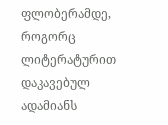ფლობერამდე, როგორც ლიტერატურით დაკავებულ ადამიანს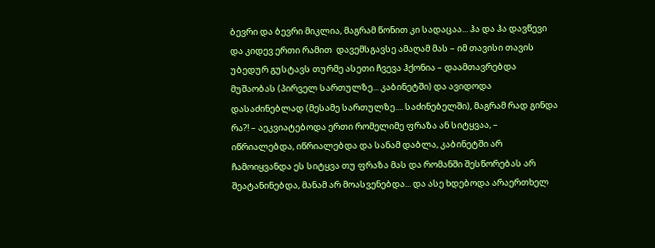ბევრი და ბევრი მიკლია, მაგრამ წონით კი სადაცაა... ჰა და ჰა დავწევი და კიდევ ერთი რამით  დავემსგავსე ამაღამ მას – იმ თავისი თავის უბედურ გუსტავს თურმე ასეთი ჩვევა ჰქონია – დაამთავრებდა მუშაობას (პირველ სართულზე... კაბინეტში) და ავიდოდა დასაძინებლად (მესამე სართულზე.... საძინებელში), მაგრამ რად გინდა რა?! – აეკვიატებოდა ერთი რომელიმე ფრაზა ან სიტყვაა, – იწრიალებდა, იწრიალებდა და სანამ დაბლა, კაბინეტში არ ჩამოიყვანდა ეს სიტყვა თუ ფრაზა მას და რომანში შესწორებას არ შეატანინებდა, მანამ არ მოასვენებდა... და ასე ხდებოდა არაერთხელ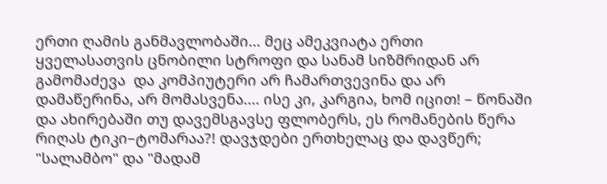ერთი ღამის განმავლობაში... მეც ამეკვიატა ერთი ყველასათვის ცნობილი სტროფი და სანამ სიზმრიდან არ გამომაძევა  და კომპიუტერი არ ჩამართვევინა და არ დამაწერინა, არ მომასვენა.... ისე კი, კარგია, ხომ იცით! – წონაში და ახირებაში თუ დავემსგავსე ფლობერს, ეს რომანების წერა რიღას ტიკი–ტომარაა?! დავჯდები ერთხელაც და დავწერ; "სალამბო" და "მადამ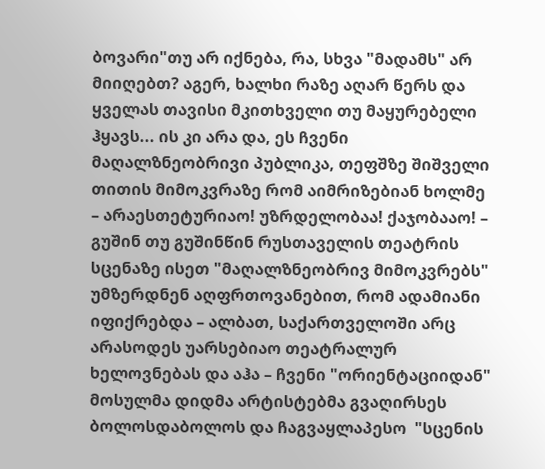ბოვარი"თუ არ იქნება, რა, სხვა "მადამს" არ მიიღებთ? აგერ, ხალხი რაზე აღარ წერს და ყველას თავისი მკითხველი თუ მაყურებელი ჰყავს... ის კი არა და, ეს ჩვენი მაღალზნეობრივი პუბლიკა, თეფშზე შიშველი თითის მიმოკვრაზე რომ აიმრიზებიან ხოლმე – არაესთეტურიაო! უზრდელობაა! ქაჯობააო! – გუშინ თუ გუშინწინ რუსთაველის თეატრის სცენაზე ისეთ "მაღალზნეობრივ მიმოკვრებს" უმზერდნენ აღფრთოვანებით, რომ ადამიანი იფიქრებდა – ალბათ, საქართველოში არც არასოდეს უარსებიაო თეატრალურ ხელოვნებას და აჰა – ჩვენი "ორიენტაციიდან" მოსულმა დიდმა არტისტებმა გვაღირსეს ბოლოსდაბოლოს და ჩაგვაყლაპესო  "სცენის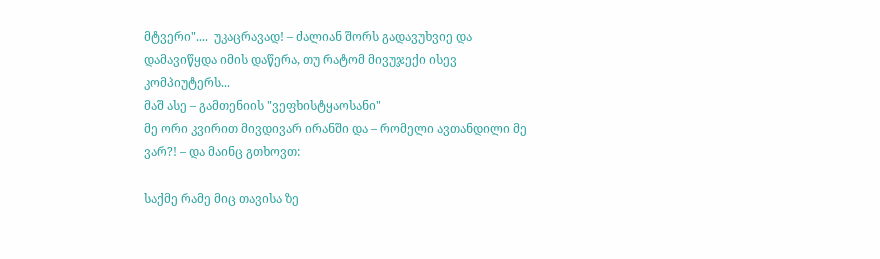მტვერი"....  უკაცრავად! – ძალიან შორს გადავუხვიე და დამავიწყდა იმის დაწერა, თუ რატომ მივუჯექი ისევ კომპიუტერს...
მაშ ასე – გამთენიის "ვეფხისტყაოსანი"
მე ორი კვირით მივდივარ ირანში და – რომელი ავთანდილი მე ვარ?! – და მაინც გთხოვთ:

საქმე რამე მიც თავისა ზე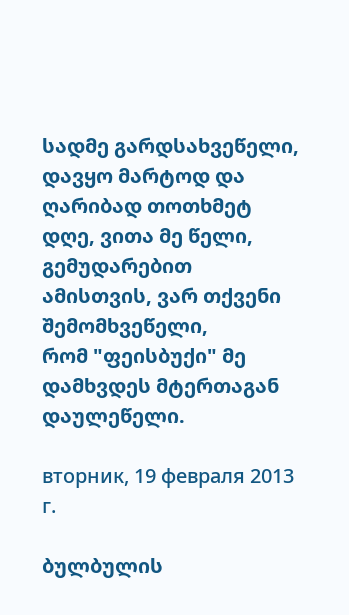სადმე გარდსახვეწელი,
დავყო მარტოდ და ღარიბად თოთხმეტ დღე, ვითა მე წელი,
გემუდარებით ამისთვის, ვარ თქვენი შემომხვეწელი,
რომ "ფეისბუქი" მე დამხვდეს მტერთაგან დაულეწელი.

вторник, 19 февраля 2013 г.

ბულბულის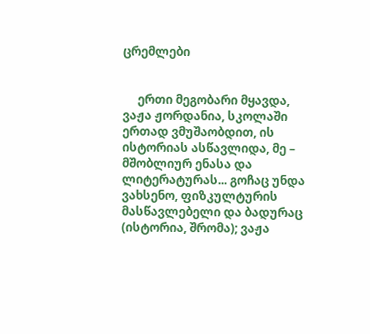ცრემლები


     ერთი მეგობარი მყავდა, ვაჟა ჟორდანია, სკოლაში ერთად ვმუშაობდით, ის ისტორიას ასწავლიდა, მე – მშობლიურ ენასა და ლიტერატურას... გოჩაც უნდა ვახსენო, ფიზკულტურის მასწავლებელი და ბადურაც (ისტორია, შრომა); ვაჟა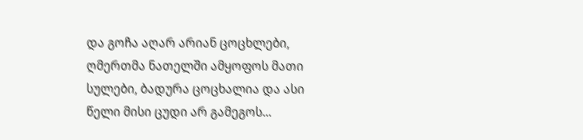და გოჩა აღარ არიან ცოცხლები, ღმერთმა ნათელში ამყოფოს მათი სულები, ბადურა ცოცხალია და ასი წელი მისი ცუდი არ გამეგოს...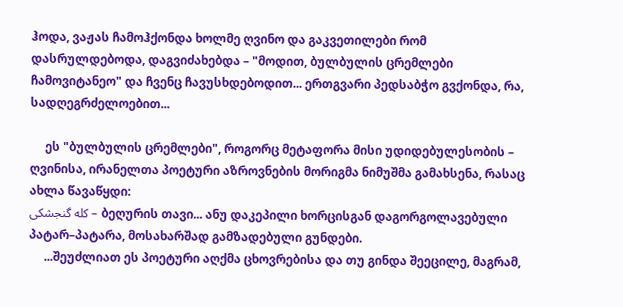ჰოდა, ვაჟას ჩამოჰქონდა ხოლმე ღვინო და გაკვეთილები რომ დასრულდებოდა, დაგვიძახებდა – "მოდით, ბულბულის ცრემლები ჩამოვიტანეო" და ჩვენც ჩავუსხდებოდით... ერთგვარი პედსაბჭო გვქონდა, რა, სადღეგრძელოებით...

     ეს "ბულბულის ცრემლები", როგორც მეტაფორა მისი უდიდებულესობის – ღვინისა, ირანელთა პოეტური აზროვნების მორიგმა ნიმუშმა გამახსენა, რასაც ახლა წავაწყდი:
کله گنجشکی – ბეღურის თავი... ანუ დაკეპილი ხორცისგან დაგორგოლავებული პატარ–პატარა, მოსახარშად გამზადებული გუნდები.
     ...შეუძლიათ ეს პოეტური აღქმა ცხოვრებისა და თუ გინდა შეეცილე, მაგრამ,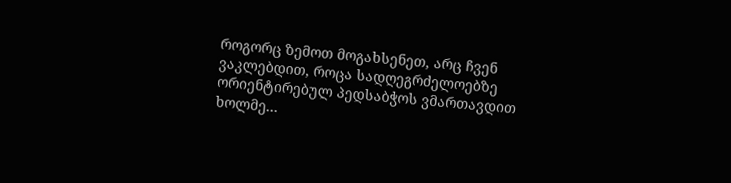როგორც ზემოთ მოგახსენეთ, არც ჩვენ ვაკლებდით, როცა სადღეგრძელოებზე ორიენტირებულ პედსაბჭოს ვმართავდით ხოლმე...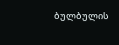ბულბულის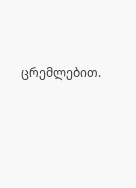ცრემლებით.